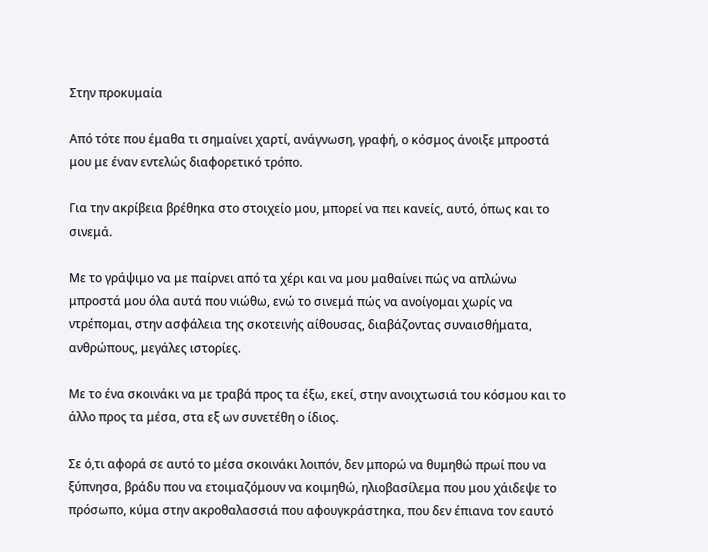Στην προκυμαία

Από τότε που έμαθα τι σημαίνει χαρτί, ανάγνωση, γραφή, ο κόσμος άνοιξε μπροστά μου με έναν εντελώς διαφορετικό τρόπο.

Για την ακρίβεια βρέθηκα στο στοιχείο μου, μπορεί να πει κανείς, αυτό, όπως και το σινεμά.

Με το γράψιμο να με παίρνει από τα χέρι και να μου μαθαίνει πώς να απλώνω μπροστά μου όλα αυτά που νιώθω, ενώ το σινεμά πώς να ανοίγομαι χωρίς να ντρέπομαι, στην ασφάλεια της σκοτεινής αίθουσας, διαβάζοντας συναισθήματα, ανθρώπους, μεγάλες ιστορίες.

Με το ένα σκοινάκι να με τραβά προς τα έξω, εκεί, στην ανοιχτωσιά του κόσμου και το άλλο προς τα μέσα, στα εξ ων συνετέθη ο ίδιος.

Σε ό,τι αφορά σε αυτό το μέσα σκοινάκι λοιπόν, δεν μπορώ να θυμηθώ πρωί που να ξύπνησα, βράδυ που να ετοιμαζόμουν να κοιμηθώ, ηλιοβασίλεμα που μου χάιδεψε το πρόσωπο, κύμα στην ακροθαλασσιά που αφουγκράστηκα, που δεν έπιανα τον εαυτό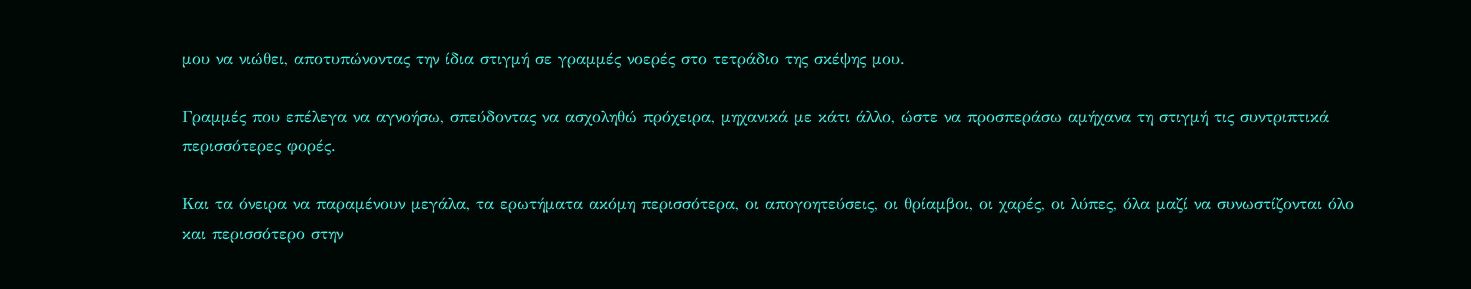μου να νιώθει, αποτυπώνοντας την ίδια στιγμή σε γραμμές νοερές στο τετράδιο της σκέψης μου.

Γραμμές που επέλεγα να αγνοήσω, σπεύδοντας να ασχοληθώ πρόχειρα, μηχανικά με κάτι άλλο, ώστε να προσπεράσω αμήχανα τη στιγμή τις συντριπτικά περισσότερες φορές.

Και τα όνειρα να παραμένουν μεγάλα, τα ερωτήματα ακόμη περισσότερα, οι απογοητεύσεις, οι θρίαμβοι, οι χαρές, οι λύπες, όλα μαζί να συνωστίζονται όλο και περισσότερο στην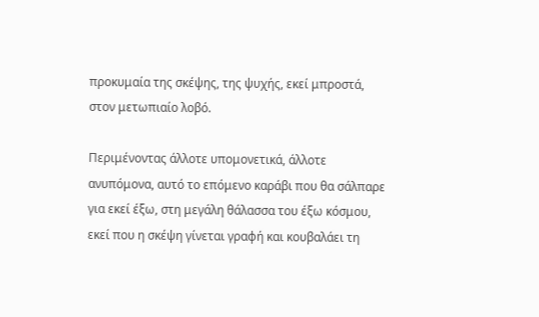προκυμαία της σκέψης, της ψυχής, εκεί μπροστά, στον μετωπιαίο λοβό.

Περιμένοντας άλλοτε υπομονετικά, άλλοτε ανυπόμονα, αυτό το επόμενο καράβι που θα σάλπαρε για εκεί έξω, στη μεγάλη θάλασσα του έξω κόσμου, εκεί που η σκέψη γίνεται γραφή και κουβαλάει τη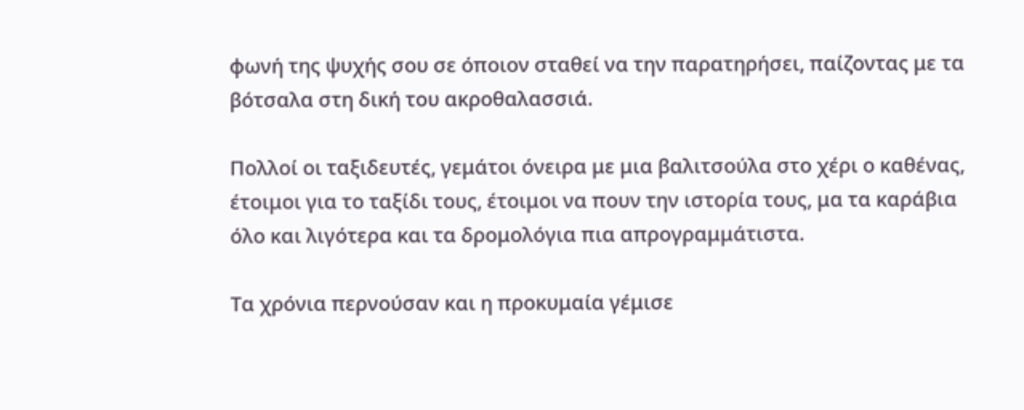φωνή της ψυχής σου σε όποιον σταθεί να την παρατηρήσει, παίζοντας με τα βότσαλα στη δική του ακροθαλασσιά.

Πολλοί οι ταξιδευτές, γεμάτοι όνειρα με μια βαλιτσούλα στο χέρι ο καθένας, έτοιμοι για το ταξίδι τους, έτοιμοι να πουν την ιστορία τους, μα τα καράβια όλο και λιγότερα και τα δρομολόγια πια απρογραμμάτιστα.

Τα χρόνια περνούσαν και η προκυμαία γέμισε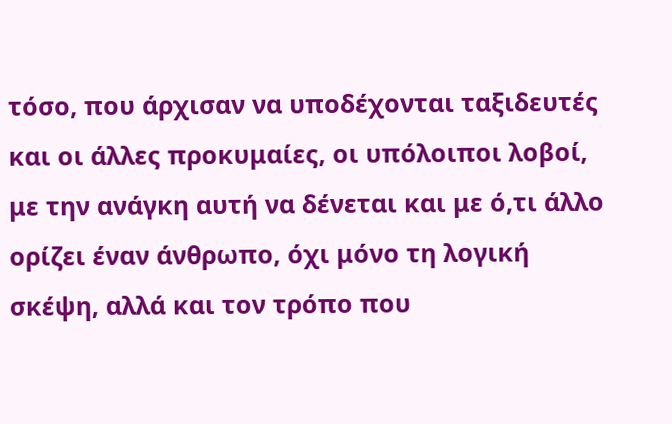τόσο, που άρχισαν να υποδέχονται ταξιδευτές και οι άλλες προκυμαίες, οι υπόλοιποι λοβοί, με την ανάγκη αυτή να δένεται και με ό,τι άλλο ορίζει έναν άνθρωπο, όχι μόνο τη λογική σκέψη, αλλά και τον τρόπο που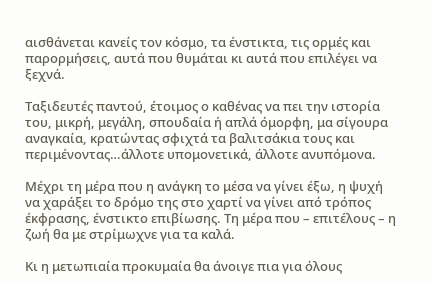αισθάνεται κανείς τον κόσμο, τα ένστικτα, τις ορμές και παρορμήσεις, αυτά που θυμάται κι αυτά που επιλέγει να ξεχνά.

Ταξιδευτές παντού, έτοιμος ο καθένας να πει την ιστορία του, μικρή, μεγάλη, σπουδαία ή απλά όμορφη, μα σίγουρα αναγκαία, κρατώντας σφιχτά τα βαλιτσάκια τους και περιμένοντας…άλλοτε υπομονετικά, άλλοτε ανυπόμονα.

Μέχρι τη μέρα που η ανάγκη το μέσα να γίνει έξω, η ψυχή να χαράξει το δρόμο της στο χαρτί να γίνει από τρόπος έκφρασης, ένστικτο επιβίωσης. Τη μέρα που – επιτέλους – η ζωή θα με στρίμωχνε για τα καλά.

Κι η μετωπιαία προκυμαία θα άνοιγε πια για όλους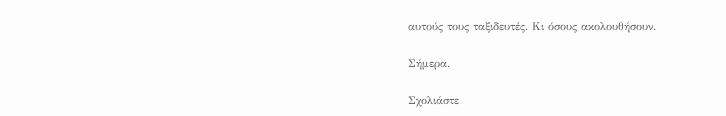αυτούς τους ταξιδευτές. Κι όσους ακολουθήσουν.

Σήμερα.

Σχολιάστε